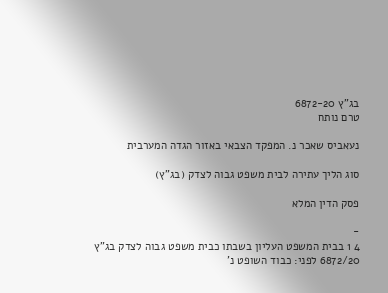בג"ץ 6872-20
טרם נותח

נעאביס שאכר נ. המפקד הצבאי באזור הגדה המערבית

סוג הליך עתירה לבית משפט גבוה לצדק (בג"ץ)

פסק הדין המלא

-
4 1 בבית המשפט העליון בשבתו כבית משפט גבוה לצדק בג"ץ 6872/20 לפני: כבוד השופט נ'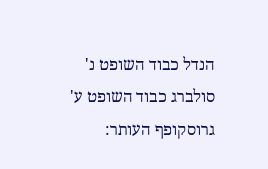הנדל כבוד השופט נ' סולברג כבוד השופט ע' גרוסקופף העותר: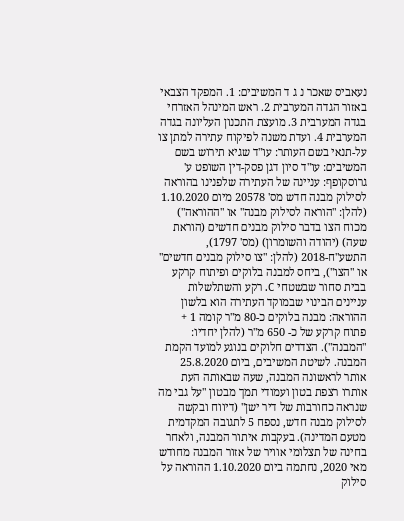נעאביס שאכר נ ג ד המשיבים: 1. המפקד הצבאי באזור הגדה המערבית 2. ראש המינהל האזרחי בגדה המערבית 3. מועצת התכנון העליונה בגדה המערבית 4. ועדת משנה לפיקוח עתירה למתן צו על-תנאי בשם העותר: עו"ד שגיא תירוש בשם המשיבים: עו"ד סיון דגן פסק-דין השופט ע' גרוסקופף: עניינה של העתירה שלפנינו בהוראה לסילוק מבנה חדש מס' 20578 מיום 1.10.2020 (להלן: "הוראה לסילוק מבנה" או "ההוראה") מכוח הצו בדבר סילוק מבנים חדשים (הוראת שעה) (יהודה והשומרון) (מס' 1797), התשע"ח-2018 (להלן: "צו סילוק מבנים חדשים" או "הצו"), ביחס למבנה בלוקים ופיתוח קרקע בבית סחור שבשטחי C. רקע והשתלשלות עניינים הבינוי שבמוקד העתירה הוא בלשון ההוראה: מבנה בלוקים כ-80 מ"ר קומה 1 + פתוח קרקע של כ- 650 מ"ר (להלן יחדיו: "המבנה"). הצדדים חלוקים בנוגע למועד הקמת המבנה. לשיטת המשיבים, ביום 25.8.2020 אותר לראשונה המבנה, שעה שבאותה העת אותרו רצפת בטון ועמודי תמך מבטון "על גבי מה שנראה כחורבות של דיר ישן" (דיווח ובקשה לסילוק מבנה חדש, נספח 5 לתגובה המקדמית מטעם המדינה). בעקבות איתור המבנה, ולאחר בחינה של תצלומי אוויר של אזור המבנה מחודש מאי 2020, נחתמה ביום 1.10.2020 ההוראה על סילוק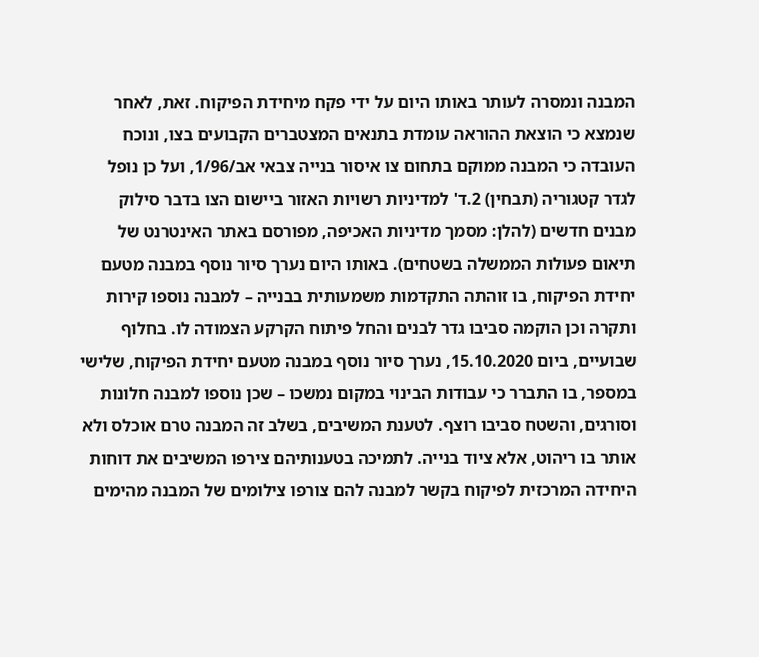המבנה ונמסרה לעותר באותו היום על ידי פקח מיחידת הפיקוח. זאת, לאחר שנמצא כי הוצאת ההוראה עומדת בתנאים המצטברים הקבועים בצו, ונוכח העובדה כי המבנה ממוקם בתחום צו איסור בנייה צבאי אב/1/96, ועל כן נופל לגדר קטגוריה (תבחין) 2.ד' למדיניות רשויות האזור ביישום הצו בדבר סילוק מבנים חדשים (להלן: מסמך מדיניות האכיפה, מפורסם באתר האינטרנט של תיאום פעולות הממשלה בשטחים). באותו היום נערך סיור נוסף במבנה מטעם יחידת הפיקוח, בו זוהתה התקדמות משמעותית בבנייה – למבנה נוספו קירות ותקרה וכן הוקמה סביבו גדר לבנים והחל פיתוח הקרקע הצמודה לו. בחלוף שבועיים, ביום 15.10.2020, נערך סיור נוסף במבנה מטעם יחידת הפיקוח, שלישי במספר, בו התברר כי עבודות הבינוי במקום נמשכו – שכן נוספו למבנה חלונות וסורגים, והשטח סביבו רוצף. לטענת המשיבים, בשלב זה המבנה טרם אוכלס ולא אותר בו ריהוט, אלא ציוד בנייה. לתמיכה בטענותיהם צירפו המשיבים את דוחות היחידה המרכזית לפיקוח בקשר למבנה להם צורפו צילומים של המבנה מהימים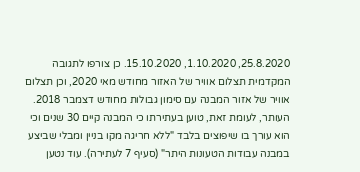25.8.2020, 1.10.2020, 15.10.2020. כן צורפו לתגובה המקדמית תצלום אוויר של האזור מחודש מאי 2020, וכן תצלום אוויר של אזור המבנה עם סימון גבולות מחודש דצמבר 2018. העותר, לעומת זאת, טוען בעתירתו כי המבנה קיים 30 שנים וכי הוא עורך בו שיפוצים בלבד "ללא חריגה מקו בניין ומבלי שביצע במבנה עבודות הטעונות היתר" (סעיף 7 לעתירה). עוד נטען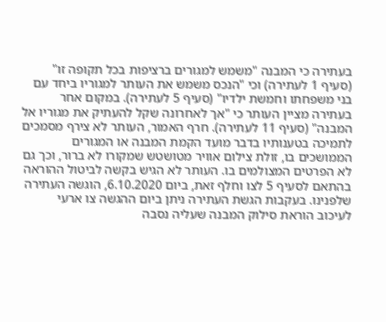בעתירה כי המבנה "משמש למגורים ברציפות בכל תקופה זו" (סעיף 1 לעתירה) וכי "הנכס משמש את העותר למגוריו ביחד עם בני משפחתו וחמשת ילדיו" (סעיף 5 לעתירה). במקום אחר בעתירה מציין העותר כי "אך לאחרונה שקל להעתיק את מגוריו אל המבנה" (סעיף 11 לעתירה). חרף האמור, העותר לא צירף מסמכים לתמיכה בטענותיו בדבר מועד הקמת המבנה או המגורים הממושכים בו, זולת צילום אוויר מטושטש שמקורו לא ברור, וכך גם לא הפרטים המצולמים בו. העותר לא הגיש בקשה לביטול ההוראה בהתאם לסעיף 5 לצו וחלף זאת, ביום 6.10.2020, הוגשה העתירה שלפנינו. בעקבות הגשת העתירה ניתן ביום ההגשה צו ארעי לעיכוב הוראת סילוק המבנה שעליה נסבה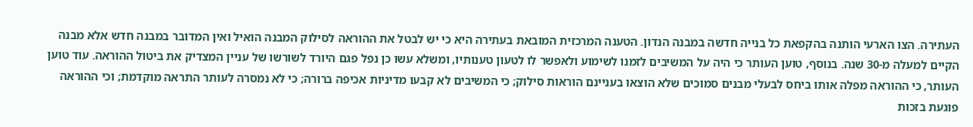העתירה. הצו הארעי הותנה בהקפאת כל בנייה חדשה במבנה הנדון. הטענה המרכזית המובאת בעתירה היא כי יש לבטל את ההוראה לסילוק המבנה הואיל ואין המדובר במבנה חדש אלא מבנה הקיים למעלה מ-30 שנה. בנוסף, טוען העותר כי היה על המשיבים לזמנו לשימוע ולאפשר לו לטעון טענותיו, ומשלא עשו כן נפל פגם היורד לשורשו של עניין המצדיק את ביטול ההוראה. עוד טוען העותר, כי ההוראה מפלה אותו ביחס לבעלי מבנים סמוכים שלא הוצאו בעניינם הוראות סילוק; כי המשיבים לא קבעו מדיניות אכיפה ברורה; כי לא נמסרה לעותר התראה מוקדמת; וכי ההוראה פוגעת בזכות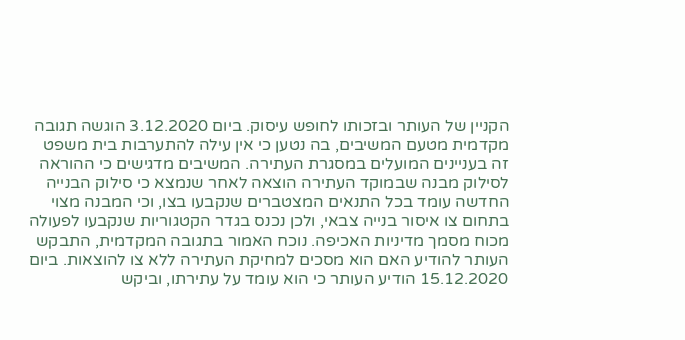הקניין של העותר ובזכותו לחופש עיסוק. ביום 3.12.2020 הוגשה תגובה מקדמית מטעם המשיבים, בה נטען כי אין עילה להתערבות בית משפט זה בעניינים המועלים במסגרת העתירה. המשיבים מדגישים כי ההוראה לסילוק מבנה שבמוקד העתירה הוצאה לאחר שנמצא כי סילוק הבנייה החדשה עומד בכל התנאים המצטברים שנקבעו בצו, וכי המבנה מצוי בתחום צו איסור בנייה צבאי, ולכן נכנס בגדר הקטגוריות שנקבעו לפעולה מכוח מסמך מדיניות האכיפה. נוכח האמור בתגובה המקדמית, התבקש העותר להודיע האם הוא מסכים למחיקת העתירה ללא צו להוצאות. ביום 15.12.2020 הודיע העותר כי הוא עומד על עתירתו, וביקש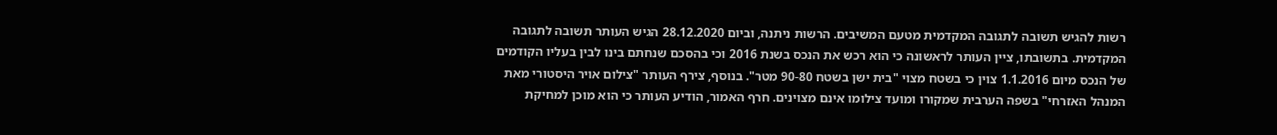רשות להגיש תשובה לתגובה המקדמית מטעם המשיבים. הרשות ניתנה, וביום 28.12.2020 הגיש העותר תשובה לתגובה המקדמית. בתשובתו, ציין העותר לראשונה כי הוא רכש את הנכס בשנת 2016 וכי בהסכם שנחתם בינו לבין בעליו הקודמים של הנכס מיום 1.1.2016 צוין כי בשטח מצוי "בית ישן בשטח 90-80 מטר". בנוסף, צירף העותר "צילום אויר היסטורי מאת המנהל האזרחי" בשפה הערבית שמקורו ומועד צילומו אינם מצוינים. חרף האמור, הודיע העותר כי הוא מוכן למחיקת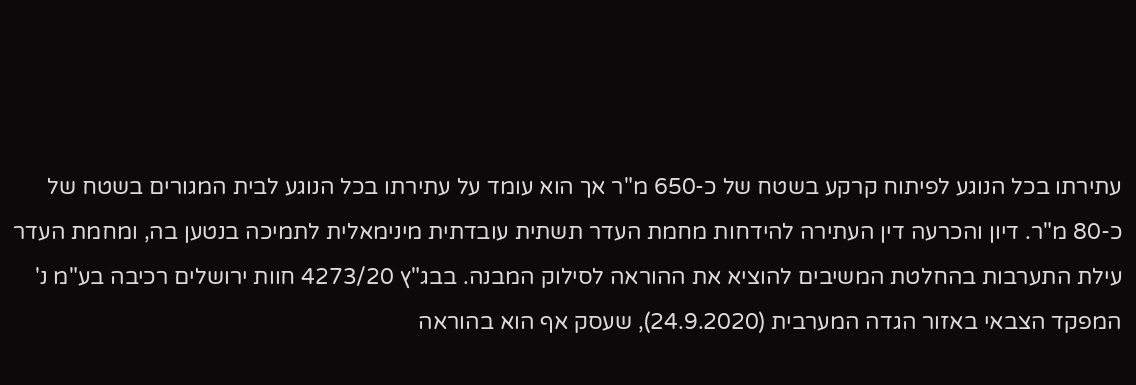עתירתו בכל הנוגע לפיתוח קרקע בשטח של כ-650 מ"ר אך הוא עומד על עתירתו בכל הנוגע לבית המגורים בשטח של כ-80 מ"ר. דיון והכרעה דין העתירה להידחות מחמת העדר תשתית עובדתית מינימאלית לתמיכה בנטען בה, ומחמת העדר עילת התערבות בהחלטת המשיבים להוציא את ההוראה לסילוק המבנה. בבג"ץ 4273/20 חוות ירושלים רכיבה בע"מ נ' המפקד הצבאי באזור הגדה המערבית (24.9.2020), שעסק אף הוא בהוראה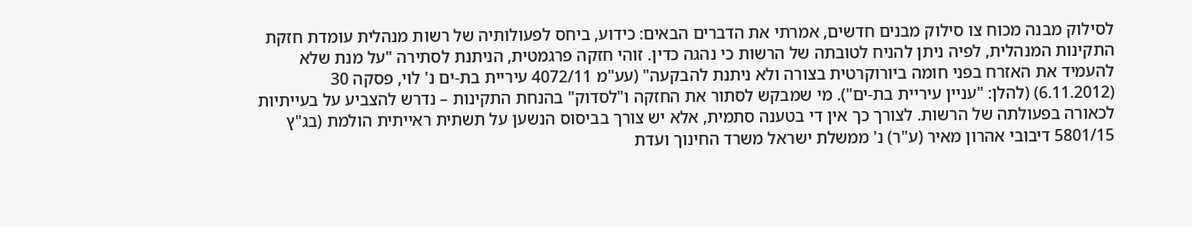לסילוק מבנה מכוח צו סילוק מבנים חדשים, אמרתי את הדברים הבאים: כידוע, ביחס לפעולותיה של רשות מנהלית עומדת חזקת התקינות המנהלית, לפיה ניתן להניח לטובתה של הרשות כי נהגה כדין. זוהי חזקה פרגמטית, הניתנת לסתירה "על מנת שלא להעמיד את האזרח בפני חומה ביורוקרטית בצורה ולא ניתנת להבקעה" (עע"מ 4072/11 עיריית בת-ים נ' לוי, פסקה 30 (6.11.2012) (להלן: "עניין עיריית בת-ים"). מי שמבקש לסתור את החזקה ו"לסדוק" בהנחת התקינות – נדרש להצביע על בעייתיות לכאורה בפעולתה של הרשות. לצורך כך אין די בטענה סתמית, אלא יש צורך בביסוס הנשען על תשתית ראייתית הולמת (בג"ץ 5801/15 דיבובי אהרון מאיר (ע"ר) נ' ממשלת ישראל משרד החינוך ועדת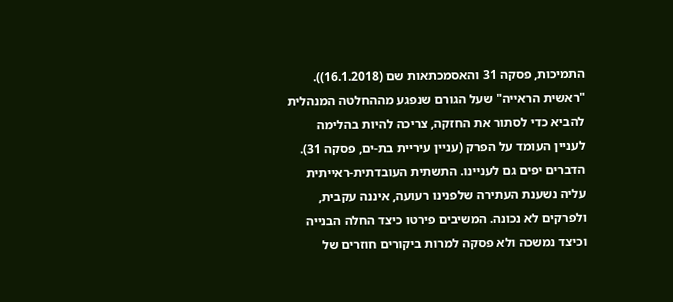התמיכות, פסקה 31 והאסמכתאות שם (16.1.2018)). "ראשית הראייה" שעל הגורם שנפגע מההחלטה המנהלית להביא כדי לסתור את החזקה, צריכה להיות בהלימה לעניין העומד על הפרק (עניין עיריית בת-ים, פסקה 31). הדברים יפים גם לעניינו. התשתית העובדתית-ראייתית עליה נשענת העתירה שלפנינו רעועה, איננה עקבית, ולפרקים לא נכונה. המשיבים פירטו כיצד החלה הבנייה וכיצד נמשכה ולא פסקה למרות ביקורים חוזרים של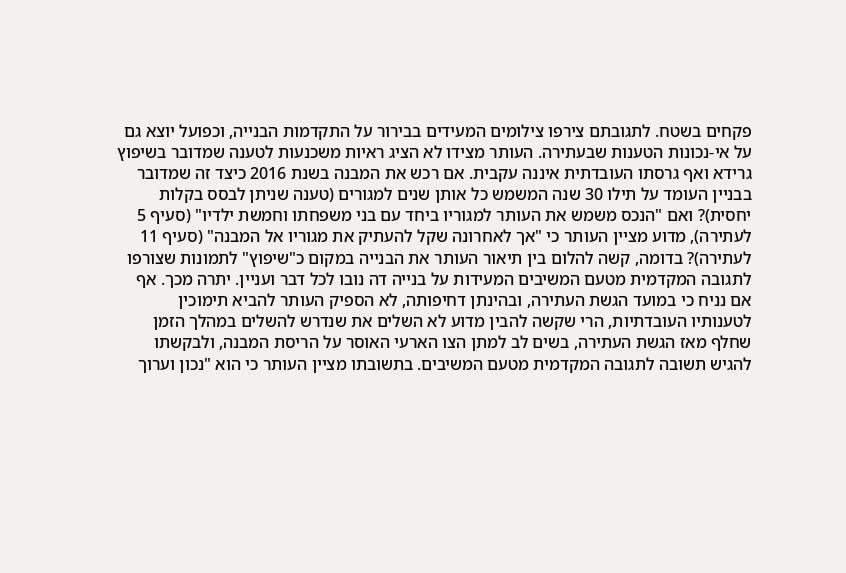פקחים בשטח. לתגובתם צירפו צילומים המעידים בבירור על התקדמות הבנייה, וכפועל יוצא גם על אי-נכונות הטענות שבעתירה. העותר מצידו לא הציג ראיות משכנעות לטענה שמדובר בשיפוץ גרידא ואף גרסתו העובדתית איננה עקבית. אם רכש את המבנה בשנת 2016 כיצד זה שמדובר בבניין העומד על תילו 30 שנה המשמש כל אותן שנים למגורים (טענה שניתן לבסס בקלות יחסית)? ואם "הנכס משמש את העותר למגוריו ביחד עם בני משפחתו וחמשת ילדיו" (סעיף 5 לעתירה), מדוע מציין העותר כי "אך לאחרונה שקל להעתיק את מגוריו אל המבנה" (סעיף 11 לעתירה)? בדומה, קשה להלום בין תיאור העותר את הבנייה במקום כ"שיפוץ" לתמונות שצורפו לתגובה המקדמית מטעם המשיבים המעידות על בנייה דה נובו לכל דבר ועניין. יתרה מכך. אף אם נניח כי במועד הגשת העתירה, ובהינתן דחיפותה, לא הספיק העותר להביא תימוכין לטענותיו העובדתיות, הרי שקשה להבין מדוע לא השלים את שנדרש להשלים במהלך הזמן שחלף מאז הגשת העתירה, בשים לב למתן הצו הארעי האוסר על הריסת המבנה, ולבקשתו להגיש תשובה לתגובה המקדמית מטעם המשיבים. בתשובתו מציין העותר כי הוא "נכון וערוך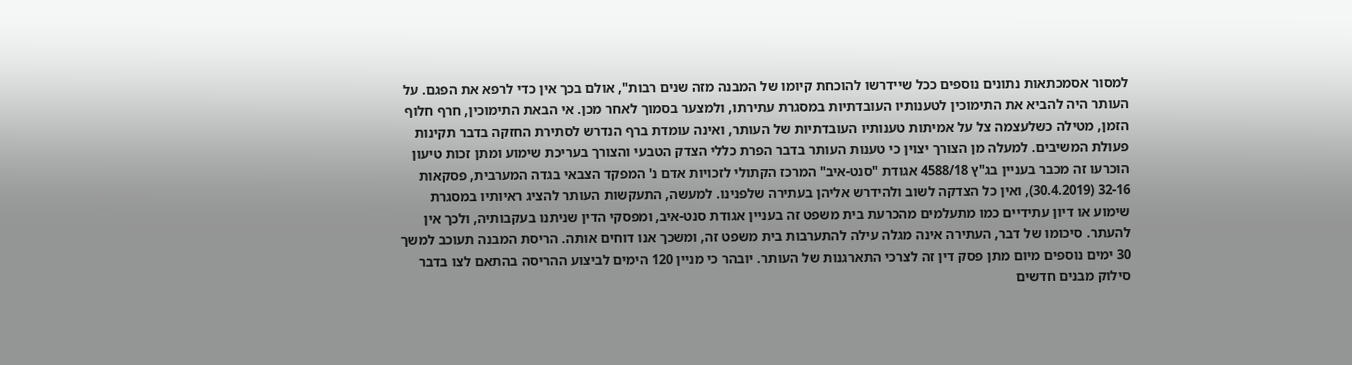למסור אסמכתאות נתונים נוספים ככל שיידרשו להוכחת קיומו של המבנה מזה שנים רבות", אולם בכך אין כדי לרפא את הפגם. על העותר היה להביא את התימוכין לטענותיו העובדתיות במסגרת עתירתו, ולמצער בסמוך לאחר מכן. אי הבאת התימוכין, חרף חלוף הזמן, מטילה כשלעצמה צל על אמיתות טענותיו העובדתיות של העותר, ואינה עומדת ברף הנדרש לסתירת החזקה בדבר תקינות פעולת המשיבים. למעלה מן הצורך יצוין כי טענות העותר בדבר הפרת כללי הצדק הטבעי והצורך בעריכת שימוע ומתן זכות טיעון הוכרעו זה מכבר בעניין בג"ץ 4588/18 אגודת "סנט-איב" המרכז הקתולי לזכויות אדם נ' המפקד הצבאי בגדה המערבית, פסקאות 32-16 (30.4.2019), ואין כל הצדקה לשוב ולהידרש אליהן בעתירה שלפנינו. למעשה, התעקשות העותר להציג ראיותיו במסגרת שימוע או דיון עתידיים כמו מתעלמים מהכרעת בית משפט זה בעניין אגודת סנט-איב, ומפסקי הדין שניתנו בעקבותיה, ולכך אין להעתר. סיכומו של דבר, העתירה אינה מגלה עילה להתערבות בית משפט זה, ומשכך אנו דוחים אותה. הריסת המבנה תעוכב למשך 30 ימים נוספים מיום מתן פסק דין זה לצרכי התארגנות של העותר. יובהר כי מניין 120 הימים לביצוע ההריסה בהתאם לצו בדבר סילוק מבנים חדשים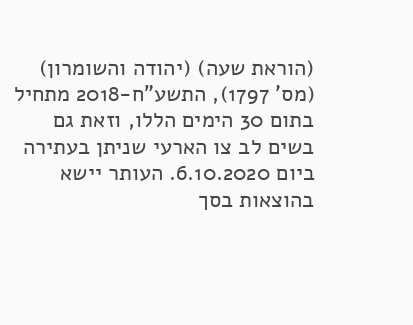(הוראת שעה) (יהודה והשומרון) (מס' 1797), התשע"ח-2018 מתחיל בתום 30 הימים הללו, וזאת גם בשים לב צו הארעי שניתן בעתירה ביום 6.10.2020. העותר יישא בהוצאות בסך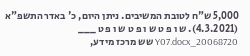5,000 ש"ח לטובת המשיבים. ניתן היום, כ' באדר התשפ"א (4.3.2021). ש ו פ ט ש ו פ ט ש ו פ ט ___ 20068720_Y07.docx שש מרכז מידע,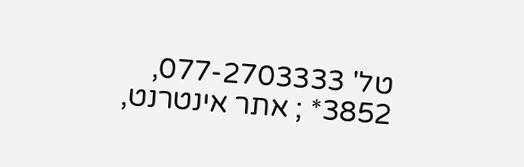טל' 077-2703333, 3852* ; אתר אינטרנט,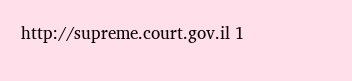http://supreme.court.gov.il 1